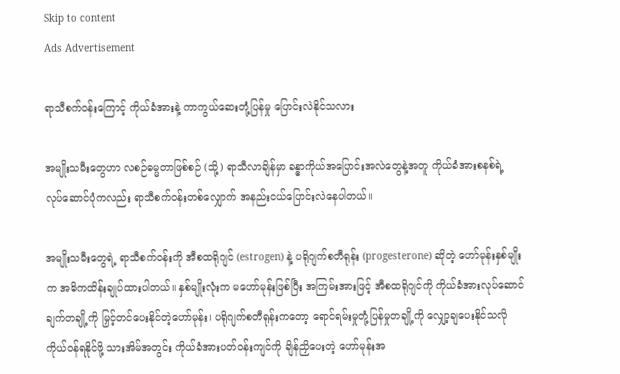Skip to content
Ads Advertisement

ရာသီစက်ဝန်းကြောင့် ကိုယ်ခံအားနဲ့ ကာကွယ်ဆေးတုံ့ပြန်မှု ပြောင်းလဲနိုင်သလား

အမျိုးသမီးတွေဟာ လစဉ်ဓမ္မတာဖြစ်စဉ် (သို့) ရာသီလာချိန်မှာ ခန္ဓာကိုယ်အပြောင်းအလဲတွေနဲ့အတူ ကိုယ်ခံအားစနစ်ရဲ့ လုပ်ဆောင်ပုံကလည်း ရာသီစက်ဝန်းတစ်လျှောက် အနည်းငယ်ပြောင်းလဲနေပါတယ်။

အမျိုးသမီးတွေရဲ့ ရာသီစက်ဝန်းကို အီစထရိုဂျင် (estrogen) နဲ့ ပရိုဂျက်စတီရုန်း (progesterone) ဆိုတဲ့ ဟော်မုန်းနှစ်မျိုးက အဓိကထိန်းချုပ်ထားပါတယ်။ နှစ်မျိုးလုံးက မဟော်မုန်းဖြစ်ပြီး အကြမ်းအားဖြင့် အီစထရိုဂျင်ကို ကိုယ်ခံအားလုပ်ဆောင်ချက်တချို့ကို မြှင့်တင်ပေးနိုင်တဲ့ဟော်မုန်း၊ ပရိုဂျက်စတီရုန်းကတော့ ရောင်ရမ်းမှုတုံ့ပြန်မှုတချို့ကို လျှော့ချပေးနိုင်သလို ကိုယ်ဝန်ရနိုင်ဖို့ သားအိမ်အတွင်း ကိုယ်ခံအားပတ်ဝန်းကျင်ကို ချိန်ညှိပေးတဲ့ ဟော်မုန်းအ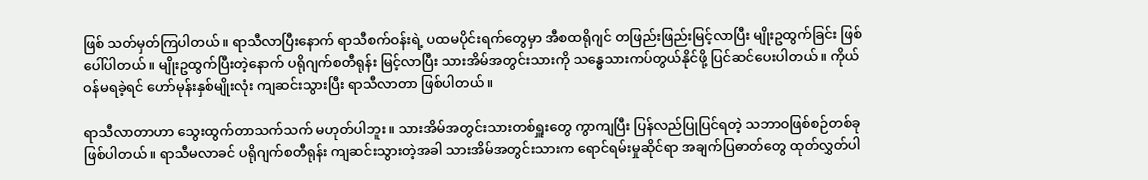ဖြစ် သတ်မှတ်ကြပါတယ်။ ရာသီလာပြီးနောက် ရာသီစက်ဝန်းရဲ့ ပထမပိုင်းရက်တွေမှာ အီစထရိုဂျင် တဖြည်းဖြည်းမြင့်လာပြီး မျိုးဥထွက်ခြင်း ဖြစ်ပေါ်ပါတယ်။ မျိုးဥထွက်ပြီးတဲ့နောက် ပရိုဂျက်စတီရုန်း မြင့်လာပြီး သားအိမ်အတွင်းသားကို သန္ဓေသားကပ်တွယ်နိုင်ဖို့ ပြင်ဆင်ပေးပါတယ်။ ကိုယ်ဝန်မရခဲ့ရင် ဟော်မုန်းနှစ်မျိုးလုံး ကျဆင်းသွားပြီး ရာသီလာတာ ဖြစ်ပါတယ်။

ရာသီလာတာဟာ သွေးထွက်တာသက်သက် မဟုတ်ပါဘူး။ သားအိမ်အတွင်းသားတစ်ရှူးတွေ ကွာကျပြီး ပြန်လည်ပြုပြင်ရတဲ့ သဘာဝဖြစ်စဉ်တစ်ခု ဖြစ်ပါတယ်။ ရာသီမလာခင် ပရိုဂျက်စတီရုန်း ကျဆင်းသွားတဲ့အခါ သားအိမ်အတွင်းသားက ရောင်ရမ်းမှုဆိုင်ရာ အချက်ပြဓာတ်တွေ ထုတ်လွှတ်ပါ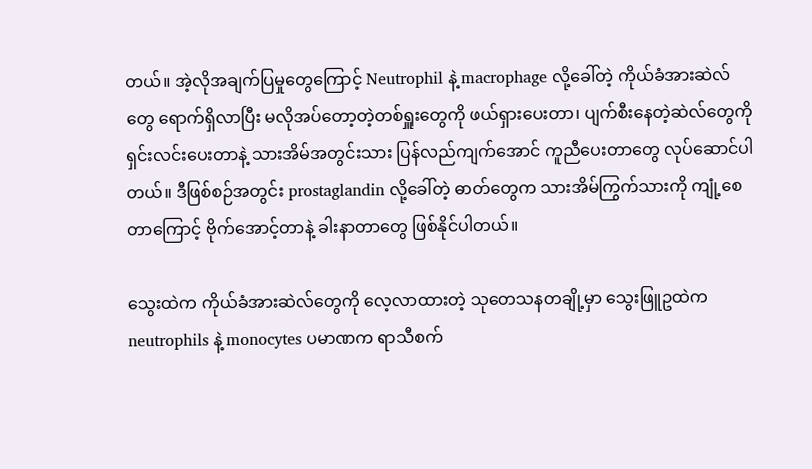တယ်။ အဲ့လိုအချက်ပြမှုတွေကြောင့် Neutrophil နဲ့ macrophage လို့ခေါ်တဲ့ ကိုယ်ခံအားဆဲလ်တွေ ရောက်ရှိလာပြီး မလိုအပ်တော့တဲ့တစ်ရှူးတွေကို ဖယ်ရှားပေးတာ၊ ပျက်စီးနေတဲ့ဆဲလ်တွေကို ရှင်းလင်းပေးတာနဲ့ သားအိမ်အတွင်းသား ပြန်လည်ကျက်အောင် ကူညီပေးတာတွေ လုပ်ဆောင်ပါတယ်။ ဒီဖြစ်စဉ်အတွင်း prostaglandin လို့ခေါ်တဲ့ ဓာတ်တွေက သားအိမ်ကြွက်သားကို ကျုံ့စေတာကြောင့် ဗိုက်အောင့်တာနဲ့ ခါးနာတာတွေ ဖြစ်နိုင်ပါတယ်။

သွေးထဲက ကိုယ်ခံအားဆဲလ်တွေကို လေ့လာထားတဲ့ သုတေသနတချို့မှာ သွေးဖြူဥထဲက neutrophils နဲ့ monocytes ပမာဏက ရာသီစက်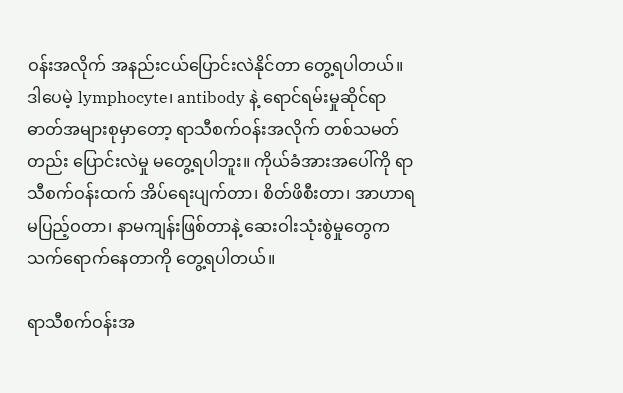ဝန်းအလိုက် အနည်းငယ်ပြောင်းလဲနိုင်တာ တွေ့ရပါတယ်။ ဒါပေမဲ့ lymphocyte၊ antibody နဲ့ ရောင်ရမ်းမှုဆိုင်ရာဓာတ်အများစုမှာတော့ ရာသီစက်ဝန်းအလိုက် တစ်သမတ်တည်း ပြောင်းလဲမှု မတွေ့ရပါဘူး။ ကိုယ်ခံအားအပေါ်ကို ရာသီစက်ဝန်းထက် အိပ်ရေးပျက်တာ၊ စိတ်ဖိစီးတာ၊ အာဟာရမပြည့်ဝတာ၊ နာမကျန်းဖြစ်တာနဲ့ ဆေးဝါးသုံးစွဲမှုတွေက သက်ရောက်နေတာကို တွေ့ရပါတယ်။

ရာသီစက်ဝန်းအ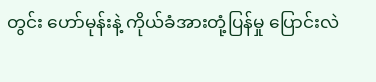တွင်း ဟော်မုန်းနဲ့ ကိုယ်ခံအားတုံ့ပြန်မှု ပြောင်းလဲ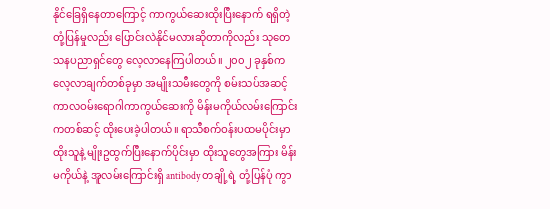နိုင်ခြေရှိနေတာကြောင့် ကာကွယ်ဆေးထိုးပြီးနောက် ရရှိတဲ့ တုံ့ပြန်မှုလည်း ပြောင်းလဲနိုင်မလားဆိုတာကိုလည်း သုတေသနပညာရှင်တွေ လေ့လာနေကြပါတယ်။ ၂၀၀၂ ခုနှစ်က လေ့လာချက်တစ်ခုမှာ အမျိုးသမီးတွေကို စမ်းသပ်အဆင့် ကာလဝမ်းရောဂါကာကွယ်ဆေးကို မိန်းမကိုယ်လမ်းကြောင်းကတစ်ဆင့် ထိုးပေးခဲ့ပါတယ်။ ရာသီစက်ဝန်းပထမပိုင်းမှာ ထိုးသူနဲ့ မျိုးဥထွက်ပြီးနောက်ပိုင်းမှာ ထိုးသူတွေအကြား မိန်းမကိုယ်နဲ့ အူလမ်းကြောင်းရှိ antibody တချို့ရဲ့ တုံ့ပြန်ပုံ ကွာ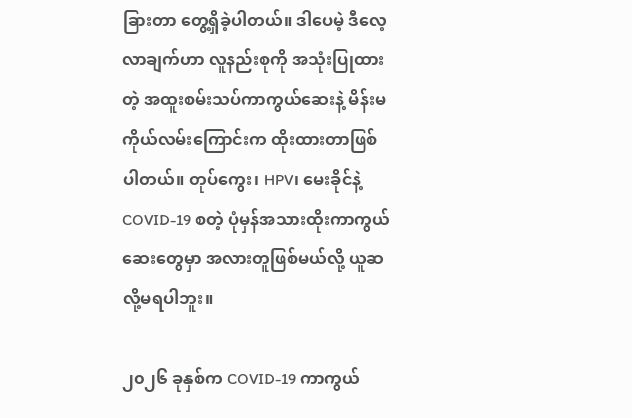ခြားတာ တွေ့ရှိခဲ့ပါတယ်။ ဒါပေမဲ့ ဒီလေ့လာချက်ဟာ လူနည်းစုကို အသုံးပြုထားတဲ့ အထူးစမ်းသပ်ကာကွယ်ဆေးနဲ့ မိန်းမကိုယ်လမ်းကြောင်းက ထိုးထားတာဖြစ်ပါတယ်။ တုပ်ကွေး၊ HPV၊ မေးခိုင်နဲ့ COVID-19 စတဲ့ ပုံမှန်အသားထိုးကာကွယ်ဆေးတွေမှာ အလားတူဖြစ်မယ်လို့ ယူဆလို့မရပါဘူး။

၂၀၂၆ ခုနှစ်က COVID-19 ကာကွယ်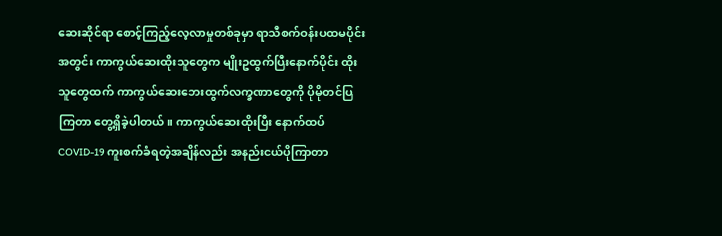ဆေးဆိုင်ရာ စောင့်ကြည့်လေ့လာမှုတစ်ခုမှာ ရာသီစက်ဝန်းပထမပိုင်းအတွင်း ကာကွယ်ဆေးထိုးသူတွေက မျိုးဥထွက်ပြီးနောက်ပိုင်း ထိုးသူတွေထက် ကာကွယ်ဆေးဘေးထွက်လက္ခဏာတွေကို ပိုမိုတင်ပြကြတာ တွေ့ရှိခဲ့ပါတယ်။ ကာကွယ်ဆေးထိုးပြီး နောက်ထပ် COVID-19 ကူးစက်ခံရတဲ့အချိန်လည်း အနည်းငယ်ပိုကြာတာ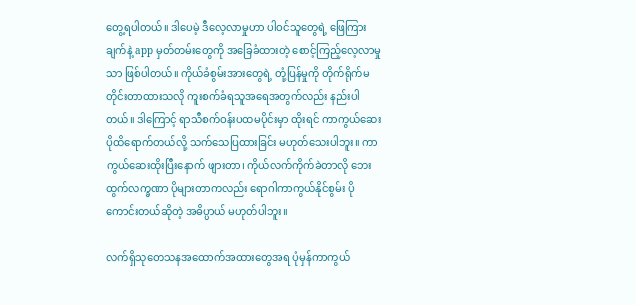တွေ့ရပါတယ်။ ဒါပေမဲ့ ဒီလေ့လာမှုဟာ ပါဝင်သူတွေရဲ့ ဖြေကြားချက်နဲ့ app မှတ်တမ်းတွေကို အခြေခံထားတဲ့ စောင့်ကြည့်လေ့လာမှုသာ ဖြစ်ပါတယ်။ ကိုယ်ခံစွမ်းအားတွေရဲ့ တုံ့ပြန်မှုကို တိုက်ရိုက်မတိုင်းတာထားသလို ကူးစက်ခံရသူအရေအတွက်လည်း နည်းပါတယ်။ ဒါကြောင့် ရာသီစက်ဝန်းပထမပိုင်းမှာ ထိုးရင် ကာကွယ်ဆေးပိုထိရောက်တယ်လို့ သက်သေပြထားခြင်း မဟုတ်သေးပါဘူး။ ကာကွယ်ဆေးထိုးပြီးနောက် ဖျားတာ၊ ကိုယ်လက်ကိုက်ခဲတာလို ဘေးထွက်လက္ခဏာ ပိုများတာကလည်း ရောဂါကာကွယ်နိုင်စွမ်း ပိုကောင်းတယ်ဆိုတဲ့ အဓိပ္ပာယ် မဟုတ်ပါဘူး။

လက်ရှိသုတေသနအထောက်အထားတွေအရ ပုံမှန်ကာကွယ်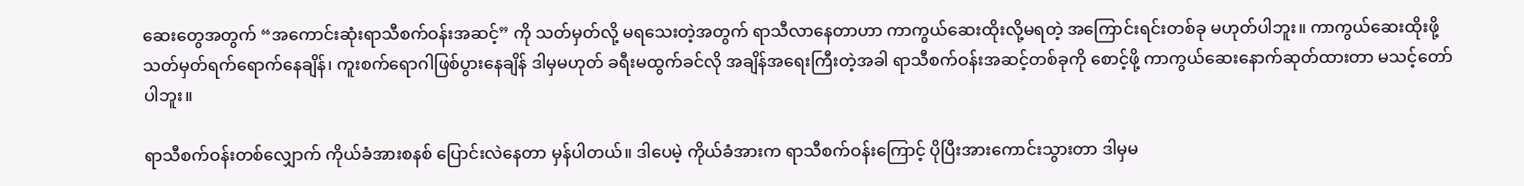ဆေးတွေအတွက် “အကောင်းဆုံးရာသီစက်ဝန်းအဆင့်” ကို သတ်မှတ်လို့ မရသေးတဲ့အတွက် ရာသီလာနေတာဟာ ကာကွယ်ဆေးထိုးလို့မရတဲ့ အကြောင်းရင်းတစ်ခု မဟုတ်ပါဘူး။ ကာကွယ်ဆေးထိုးဖို့ သတ်မှတ်ရက်ရောက်နေချိန်၊ ကူးစက်ရောဂါဖြစ်ပွားနေချိန် ဒါမှမဟုတ် ခရီးမထွက်ခင်လို အချိန်အရေးကြီးတဲ့အခါ ရာသီစက်ဝန်းအဆင့်တစ်ခုကို စောင့်ဖို့ ကာကွယ်ဆေးနောက်ဆုတ်ထားတာ မသင့်တော်ပါဘူး။

ရာသီစက်ဝန်းတစ်လျှောက် ကိုယ်ခံအားစနစ် ပြောင်းလဲနေတာ မှန်ပါတယ်။ ဒါပေမဲ့ ကိုယ်ခံအားက ရာသီစက်ဝန်းကြောင့် ပိုပြီးအားကောင်းသွားတာ ဒါမှမ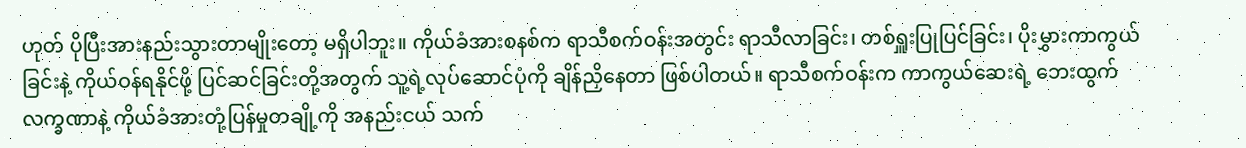ဟုတ် ပိုပြီးအားနည်းသွားတာမျိုးတော့ မရှိပါဘူး။ ကိုယ်ခံအားစနစ်က ရာသီစက်ဝန်းအတွင်း ရာသီလာခြင်း၊ တစ်ရှူးပြုပြင်ခြင်း၊ ပိုးမွှားကာကွယ်ခြင်းနဲ့ ကိုယ်ဝန်ရနိုင်ဖို့ ပြင်ဆင်ခြင်းတို့အတွက် သူ့ရဲ့လုပ်ဆောင်ပုံကို ချိန်ညှိနေတာ ဖြစ်ပါတယ်။ ရာသီစက်ဝန်းက ကာကွယ်ဆေးရဲ့ ဘေးထွက်လက္ခဏာနဲ့ ကိုယ်ခံအားတုံ့ပြန်မှုတချို့ကို အနည်းငယ် သက်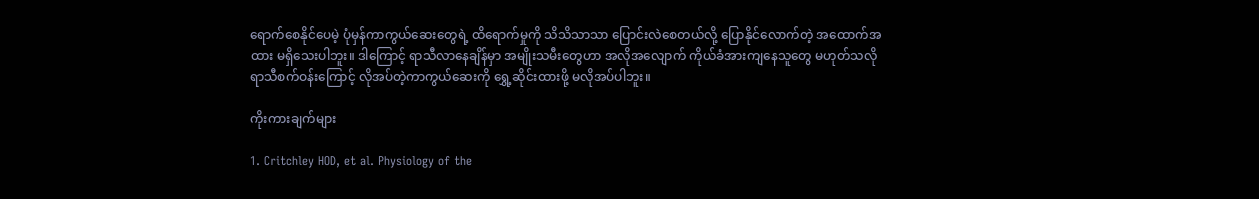ရောက်စေနိုင်ပေမဲ့ ပုံမှန်ကာကွယ်ဆေးတွေရဲ့ ထိရောက်မှုကို သိသိသာသာ ပြောင်းလဲစေတယ်လို့ ပြောနိုင်လောက်တဲ့ အထောက်အထား မရှိသေးပါဘူး။ ဒါကြောင့် ရာသီလာနေချိန်မှာ အမျိုးသမီးတွေဟာ အလိုအလျောက် ကိုယ်ခံအားကျနေသူတွေ မဟုတ်သလို ရာသီစက်ဝန်းကြောင့် လိုအပ်တဲ့ကာကွယ်ဆေးကို ရွှေ့ဆိုင်းထားဖို့ မလိုအပ်ပါဘူး။

ကိုးကားချက်များ

1. Critchley HOD, et al. Physiology of the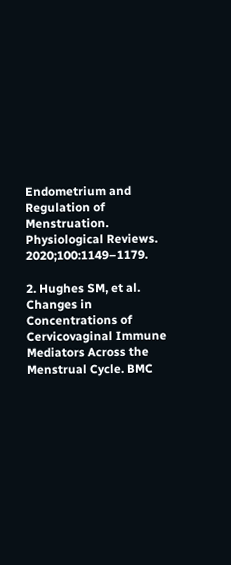Endometrium and Regulation of Menstruation. Physiological Reviews. 2020;100:1149–1179.

2. Hughes SM, et al. Changes in Concentrations of Cervicovaginal Immune Mediators Across the Menstrual Cycle. BMC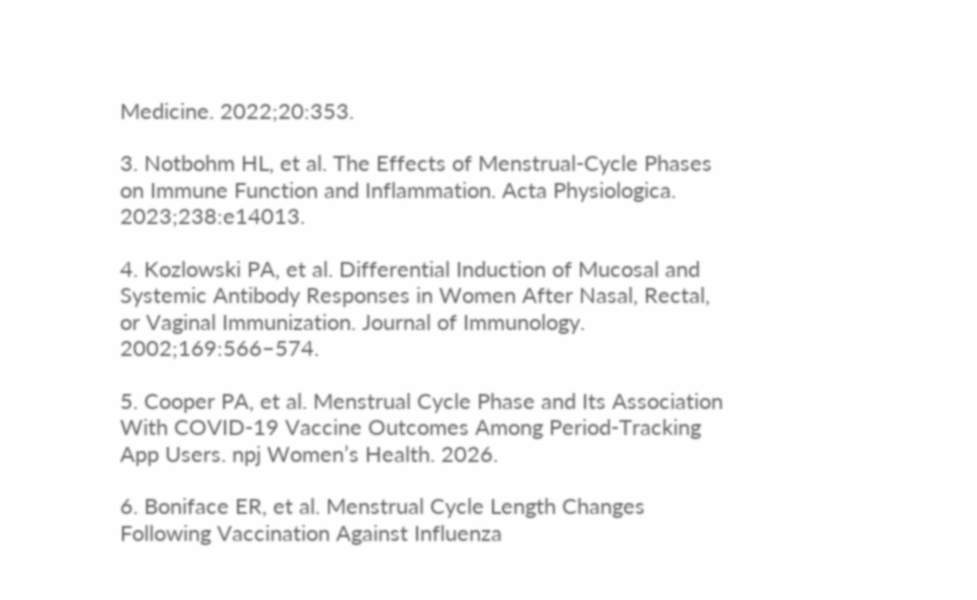Medicine. 2022;20:353.

3. Notbohm HL, et al. The Effects of Menstrual-Cycle Phases on Immune Function and Inflammation. Acta Physiologica. 2023;238:e14013.

4. Kozlowski PA, et al. Differential Induction of Mucosal and Systemic Antibody Responses in Women After Nasal, Rectal, or Vaginal Immunization. Journal of Immunology. 2002;169:566–574.

5. Cooper PA, et al. Menstrual Cycle Phase and Its Association With COVID-19 Vaccine Outcomes Among Period-Tracking App Users. npj Women’s Health. 2026.

6. Boniface ER, et al. Menstrual Cycle Length Changes Following Vaccination Against Influenza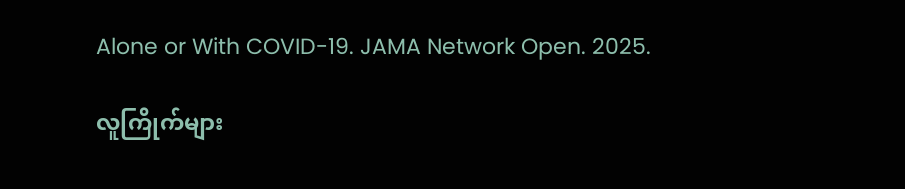Alone or With COVID-19. JAMA Network Open. 2025.

လူကြိုက်များ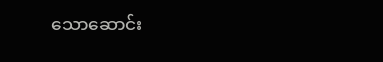သောဆောင်း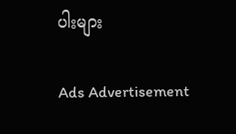ပါးများ

Ads Advertisement